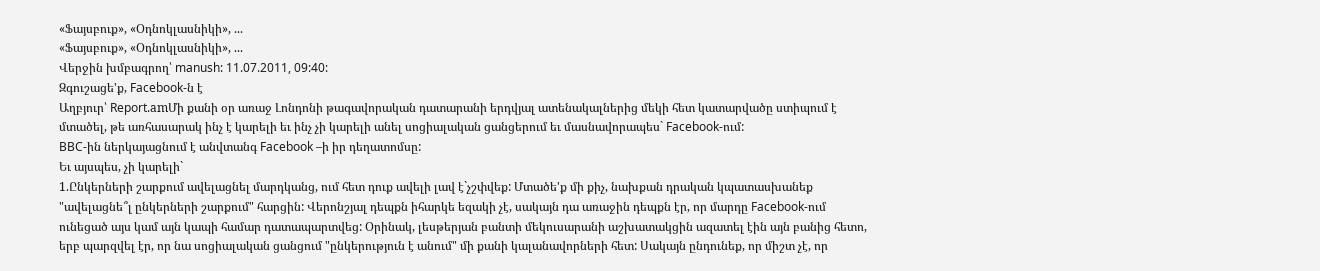«Ֆայսբուք», «Օդնոկլասնիկի», ...
«Ֆայսբուք», «Օդնոկլասնիկի», ...
Վերջին խմբագրող՝ manush: 11.07.2011, 09:40:
Զգուշացե'ք, Facebook-ն է
Աղբյուր՝ Report.amՄի քանի օր առաջ Լոնդոնի թագավորական դատարանի երդվյալ ատենակալներից մեկի հետ կատարվածը ստիպում է մտածել, թե առհասարակ ինչ է կարելի եւ ինչ չի կարելի անել սոցիալական ցանցերում եւ մասնավորապես` Facebook-ում:
BBC-ին ներկայացնում է անվտանգ Facebook –ի իր դեղատոմսը:
Եւ այսպես, չի կարելի`
1.Ընկերների շարքում ավելացնել մարդկանց, ում հետ դուք ավելի լավ է`չշփվեք: Մտածե'ք մի քիչ, նախքան դրական կպատասխանեք "ավելացնե՞լ ընկերների շարքում" հարցին: Վերոնշյալ դեպքն իհարկե եզակի չէ, սակայն դա առաջին դեպքն էր, որ մարդը Facebook-ում ունեցած այս կամ այն կապի համար դատապարտվեց: Օրինակ, լեսթերյան բանտի մեկուսարանի աշխատակցին ազատել էին այն բանից հետո, երբ պարզվել էր, որ նա սոցիալական ցանցում "ընկերություն է անում" մի քանի կալանավորների հետ: Սակայն ընդունեք, որ միշտ չէ, որ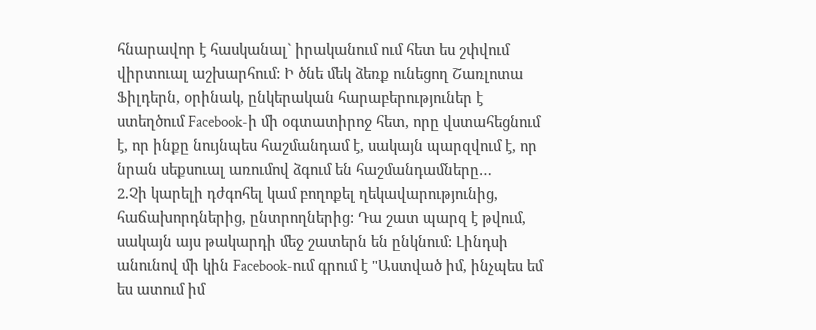հնարավոր է հասկանալ` իրականում ում հետ ես շփվում վիրտուալ աշխարհում: Ի ծնե մեկ ձեռք ունեցող Շառլոտա Ֆիլդերն, օրինակ, ընկերական հարաբերություներ է ստեղծում Facebook-ի մի օգտատիրոջ հետ, որը վստահեցնում է, որ ինքը նույնպես հաշմանդամ է, սակայն պարզվում է, որ նրան սեքսուալ առումով ձգում են հաշմանդամները…
2.Չի կարելի դժգոհել կամ բողոքել ղեկավարությունից, հաճախորդներից, ընտրողներից: Դա շատ պարզ է թվում, սակայն այս թակարդի մեջ շատերն են ընկնում: Լինդսի անունով մի կին Facebook-ում գրում է "Աստված իմ, ինչպես եմ ես ատում իմ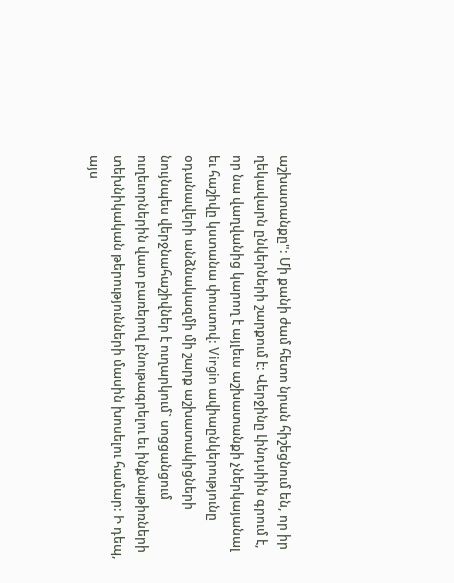աշխատանքը": Մի քանի ժամ հետո նրան հիշեցնում են, որ իր ղեկավարն ընկերների շարքում է: Վերջինը Լինդսիին գրում է, որ նա վաղվանից կարող է այլեւս աշխատանքի չներկայանալ եւ հաշիվը կստանա փոստով: Virgin ավիաընկերությունը օդանավերի անձնակազմի մի շարք աշխատակիցների նույնպես վերջնահաշիվներ է ուղարկում` սոցցանցում ուղեւորներին վատ բառերով բնութագրելու եւ ինքնաթիռների տեխնիկական թերությունների մասին խոսելու համար: Ի դեպ, այս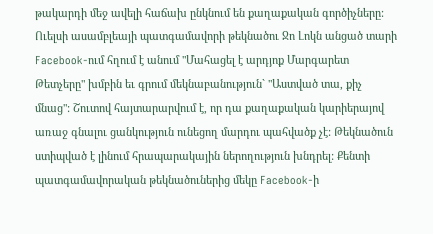թակարդի մեջ ավելի հաճախ ընկնում են քաղաքական գործիչները: Ուելսի ասամբլեայի պատգամավորի թեկնածու Ջո Լոկն անցած տարի Facebook-ում հղում է անում "Մահացել է արդյոք Մարգարետ Թետչերը" խմբին եւ գրում մեկնաբանություն` "Աստված տա, քիչ մնաց": Շուտով հայտարարվում է, որ դա քաղաքական կարիերայով առաջ գնալու ցանկություն ունեցող մարդու պահվածք չէ: Թեկնածուն ստիպված է լինում հրապարակային ներողություն խնդրել: Քենտի պատգամավորական թեկնածուներից մեկը Facebook-ի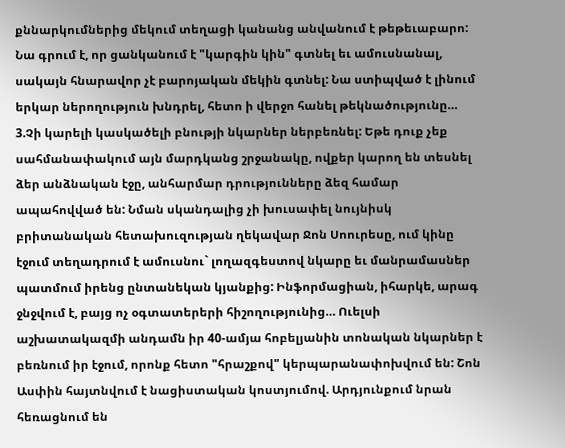քննարկումներից մեկում տեղացի կանանց անվանում է թեթեւաբարո: Նա գրում է, որ ցանկանում է "կարգին կին" գտնել եւ ամուսնանալ, սակայն հնարավոր չէ բարոյական մեկին գտնել: Նա ստիպված է լինում երկար ներողություն խնդրել, հետո ի վերջո հանել թեկնածությունը…
3.Չի կարելի կասկածելի բնությի նկարներ ներբեռնել: Եթե դուք չեք սահմանափակում այն մարդկանց շրջանակը, ովքեր կարող են տեսնել ձեր անձնական էջը, անհարմար դրությունները ձեզ համար ապահովված են: Նման սկանդալից չի խուսափել նույնիսկ բրիտանական հետախուզության ղեկավար Ջոն Սոուրեսը, ում կինը էջում տեղադրում է ամուսնու` լողազգեստով նկարը եւ մանրամասներ պատմում իրենց ընտանեկան կյանքից: Ինֆորմացիան, իհարկե, արագ ջնջվում է, բայց ոչ օգտատերերի հիշողությունից… Ուելսի աշխատակազմի անդամն իր 40-ամյա հոբելյանին տոնական նկարներ է բեռնում իր էջում, որոնք հետո "հրաշքով" կերպարանափոխվում են: Շոն Ասփին հայտնվում է նացիստական կոստյումով. Արդյունքում նրան հեռացնում են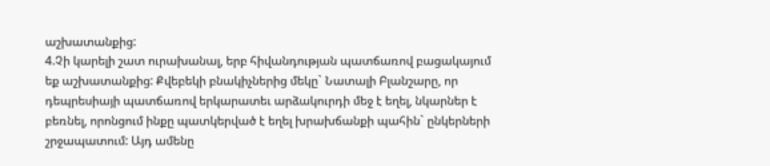աշխատանքից:
4.Չի կարելի շատ ուրախանալ, երբ հիվանդության պատճառով բացակայում եք աշխատանքից: Քվեբեկի բնակիչներից մեկը` Նատալի Բլանշարը, որ դեպրեսիայի պատճառով երկարատեւ արձակուրդի մեջ է եղել, նկարներ է բեռնել, որոնցում ինքը պատկերված է եղել խրախճանքի պահին` ընկերների շրջապատում: Այդ ամենը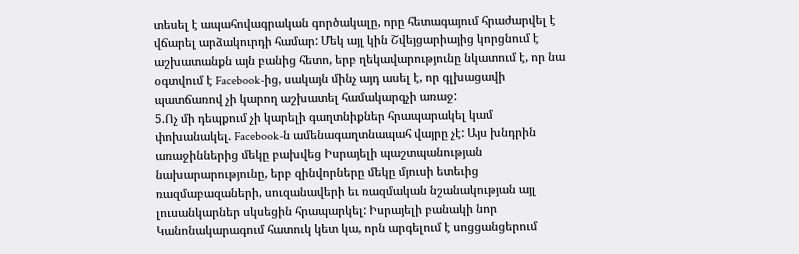տեսել է ապահովագրական գործակալը, որը հետագայում հրաժարվել է վճարել արձակուրդի համար: Մեկ այլ կին Շվեյցարիայից կորցնում է աշխատանքն այն բանից հետո, երբ ղեկավարությունը նկատում է, որ նա օգտվում է Facebook-ից, սակայն մինչ այդ ասել է, որ գլխացավի պատճառով չի կարող աշխատել համակարգչի առաջ:
5.Ոչ մի դեպքում չի կարելի գաղտնիքներ հրապարակել կամ փոխանակել. Facebook-ն ամենագաղտնապահ վայրը չէ: Այս խնդրին առաջիններից մեկը բախվեց Իսրայելի պաշտպանության նախարարությունը, երբ զինվորները մեկը մյուսի ետեւից ռազմաբազաների, սուզանավերի եւ ռազմական նշանակության այլ լուսանկարներ սկսեցին հրապարկել: Իսրայելի բանակի նոր Կանոնակարագում հատուկ կետ կա, որն արգելում է սոցցանցերում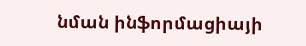նման ինֆորմացիայի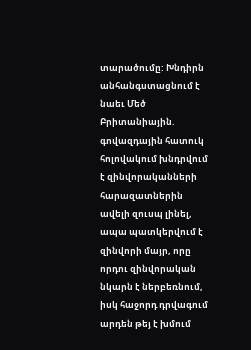տարածումը: Խնդիրն անհանգստացնում է նաեւ Մեծ Բրիտանիային. գովազդային հատուկ հոլովակում խնդրվում է զինվորականների հարազատներին ավելի զուսպ լինել, ապա պատկերվում է զինվորի մայր, որը որդու զինվորական նկարն է ներբեռնում, իսկ հաջորդ դրվագում արդեն թեյ է խմում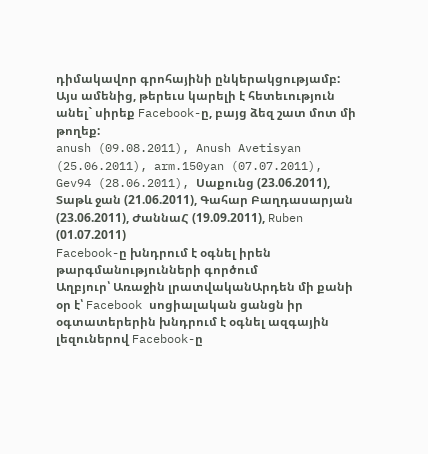դիմակավոր գրոհայինի ընկերակցությամբ:
Այս ամենից, թերեւս կարելի է հետեւություն անել` սիրեք Facebook-ը, բայց ձեզ շատ մոտ մի թողեք:
anush (09.08.2011), Anush Avetisyan (25.06.2011), arm.150yan (07.07.2011), Gev94 (28.06.2011), Սաքունց (23.06.2011), Տաթև ջան (21.06.2011), Գահար Բաղդասարյան (23.06.2011), ԺաննաՀ (19.09.2011), Ruben (01.07.2011)
Facebook-ը խնդրում է օգնել իրեն թարգմանությունների գործում
Աղբյուր՝ Առաջին լրատվականԱրդեն մի քանի օր է՝ Facebook սոցիալական ցանցն իր օգտատերերին խնդրում է օգնել ազգային լեզուներով Facebook-ը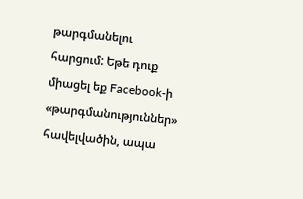թարգմանելու հարցում: Եթե դուք միացել եք Facebook-ի «թարգմանություններ» հավելվածին, ապա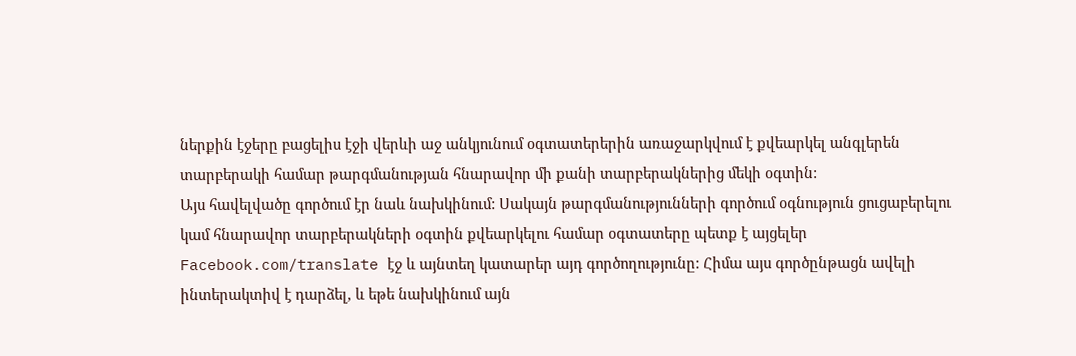ներքին էջերը բացելիս էջի վերևի աջ անկյունում օգտատերերին առաջարկվում է քվեարկել անգլերեն տարբերակի համար թարգմանության հնարավոր մի քանի տարբերակներից մեկի օգտին:
Այս հավելվածը գործում էր նաև նախկինում: Սակայն թարգմանությունների գործում օգնություն ցուցաբերելու կամ հնարավոր տարբերակների օգտին քվեարկելու համար օգտատերը պետք է այցելեր Facebook.com/translate էջ և այնտեղ կատարեր այդ գործողությունը: Հիմա այս գործընթացն ավելի ինտերակտիվ է դարձել, և եթե նախկինում այն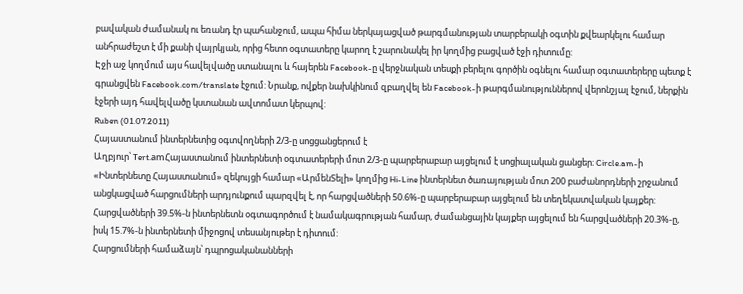բավական ժամանակ ու եռանդ էր պահանջում, ապա հիմա ներկայացված թարգմանության տարբերակի օգտին քվեարկելու համար անհրաժեշտ է մի քանի վայրկյան, որից հետո օգտատերը կարող է շարունակել իր կողմից բացված էջի դիտումը:
Էջի աջ կողմում այս հավելվածը ստանալու և հայերեն Facebook-ը վերջնական տեսքի բերելու գործին օգնելու համար օգտատերերը պետք է գրանցվեն Facebook.com/translate էջում: Նրանք, ովքեր նախկինում զբաղվել են Facebook-ի թարգմանություններով վերոնշյալ էջում, ներքին էջերի այդ հավելվածը կստանան ավտոմատ կերպով:
Ruben (01.07.2011)
Հայաստանում ինտերնետից օգտվողների 2/3-ը սոցցանցերում է
Աղբյուր՝ Tert.amՀայաստանում ինտերնետի օգտատերերի մոտ 2/3-ը պարբերաբար այցելում է սոցիալական ցանցեր։ Circle.am-ի «Ինտերնետը Հայաստանում» զեկույցի համար «ԱրմենՏելի» կողմից Hi-Line ինտերնետ ծառայության մոտ 200 բաժանորդների շրջանում անցկացված հարցումների արդյունքում պարզվել է, որ հարցվածների 50.6%-ը պարբերաբար այցելում են տեղեկատվական կայքեր: Հարցվածների 39.5%-ն ինտերնետն օգտագործում է նամակագրության համար, ժամանցային կայքեր այցելում են հարցվածների 20.3%-ը, իսկ 15.7%-ն ինտերնետի միջոցով տեսանյութեր է դիտում:
Հարցումների համաձայն՝ դպրոցականանների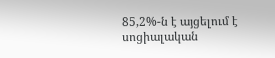85,2%-ն է այցելում է սոցիալական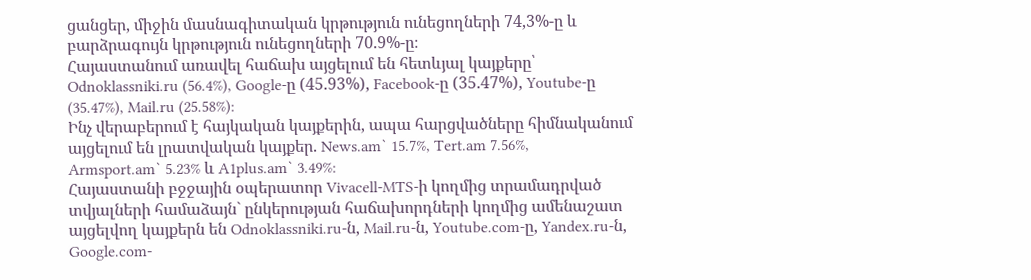ցանցեր, միջին մասնագիտական կրթություն ունեցողների 74,3%-ը և բարձրագույն կրթություն ունեցողների 70.9%-ը։
Հայաստանում առավել հաճախ այցելում են հետևյալ կայքերը՝ Odnoklassniki.ru (56.4%), Google-ը (45.93%), Facebook-ը (35.47%), Youtube-ը (35.47%), Mail.ru (25.58%):
Ինչ վերաբերում է հայկական կայքերին, ապա հարցվածները հիմնականում այցելում են լրատվական կայքեր. News.am` 15.7%, Tert.am 7.56%, Armsport.am` 5.23% և A1plus.am` 3.49%:
Հայաստանի բջջային օպերատոր Vivacell-MTS-ի կողմից տրամադրված տվյալների համաձայն` ընկերության հաճախորդների կողմից ամենաշատ այցելվող կայքերն են Odnoklassniki.ru-ն, Mail.ru-ն, Youtube.com-ը, Yandex.ru-ն, Google.com-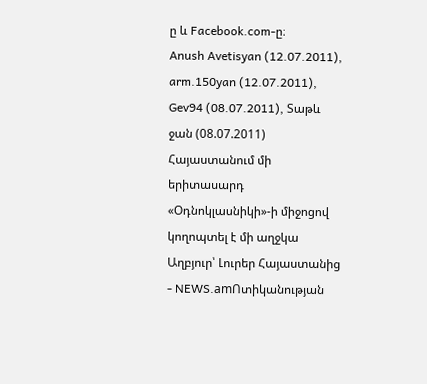ը և Facebook.com-ը։
Anush Avetisyan (12.07.2011), arm.150yan (12.07.2011), Gev94 (08.07.2011), Տաթև ջան (08.07.2011)
Հայաստանում մի երիտասարդ «Օդնոկլասնիկի»-ի միջոցով կողոպտել է մի աղջկա
Աղբյուր՝ Լուրեր Հայաստանից - NEWS.amՈտիկանության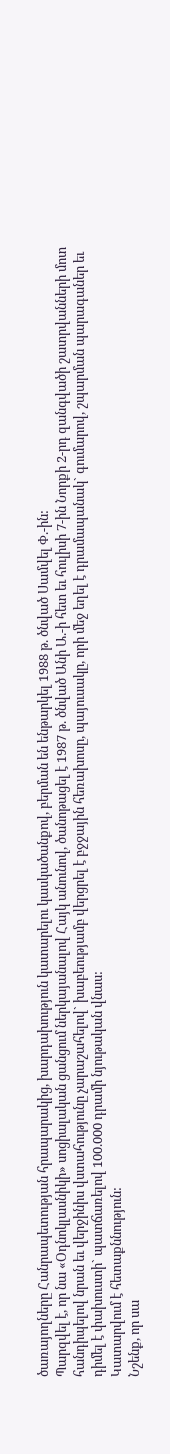ծառայողները Հանրապետության հրապարակից, խարդախություն կատարելու կասկածանքով, բերման են ենթարկել 1988 թ. ծնված Սամվել Փ.-ին:
Պարզվել է, որ նա «Օդնոկլասնիկի» սոցիալական ցանցում ներկայանալով Հայկ անունով, ծանոթացել է 1987 թ. ծնված Անի Ա.-ի հետ եւ հուլիսի 7-ին Նորքի 2-րդ զանգվածի շատրվանների մոտ հանդիպելով նրան եւ վերջինիս վստահությունը չարաշահելով` խաբեությամբ վերցրել է բջջային հեռախոսը, պայուսակը, որի մեջ եղել է դրամապանակ` գումարով, շպարման պարագաներ եւ դիմել է փախուստի` պատճառելով 100.000 դրամի նյութական վնաս:
Կատարվում է հետաքննություն:
Նշենք, որ սա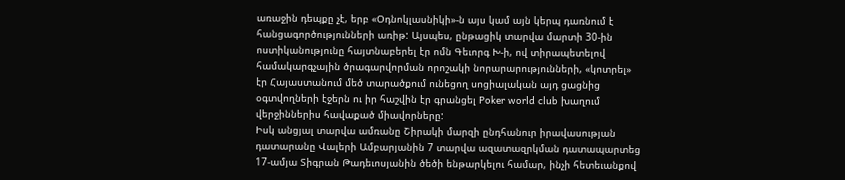առաջին դեպքը չէ, երբ «Օդնոկլասնիկի»-ն այս կամ այն կերպ դառնում է հանցագործությունների առիթ: Այսպես, ընթացիկ տարվա մարտի 30-ին ոստիկանությունը հայտնաբերել էր ոմն Գեւորգ Խ-ի, ով տիրապետելով համակարգչային ծրագարվորման որոշակի նորարարությունների, «կոտրել» էր Հայաստանում մեծ տարածքում ունեցող սոցիալական այդ ցացնից օգտվողների էջերն ու իր հաշվին էր գրանցել Poker world club խաղում վերջիններիս հավաքած միավորները:
Իսկ անցյալ տարվա ամռանը Շիրակի մարզի ընդհանուր իրավասության դատարանը Վալերի Ամբարյանին 7 տարվա ազատազրկման դատապարտեց 17-ամյա Տիգրան Թադեւոսյանին ծեծի ենթարկելու համար, ինչի հետեւանքով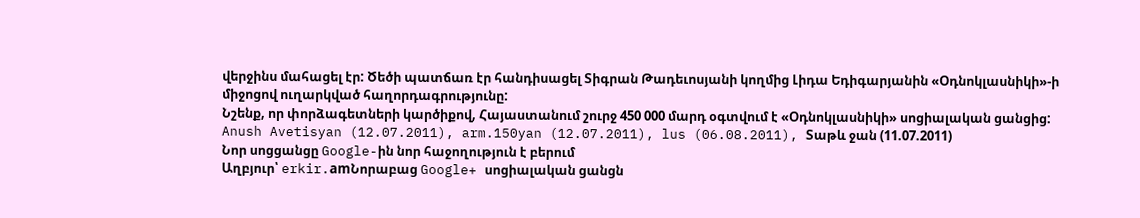վերջինս մահացել էր: Ծեծի պատճառ էր հանդիսացել Տիգրան Թադեւոսյանի կողմից Լիդա Եդիգարյանին «Օդնոկլասնիկի»-ի միջոցով ուղարկված հաղորդագրությունը:
Նշենք, որ փորձագետների կարծիքով, Հայաստանում շուրջ 450 000 մարդ օգտվում է «Օդնոկլասնիկի» սոցիալական ցանցից:
Anush Avetisyan (12.07.2011), arm.150yan (12.07.2011), lus (06.08.2011), Տաթև ջան (11.07.2011)
Նոր սոցցանցը Google-ին նոր հաջողություն է բերում
Աղբյուր՝ erkir.amՆորաբաց Google+ սոցիալական ցանցն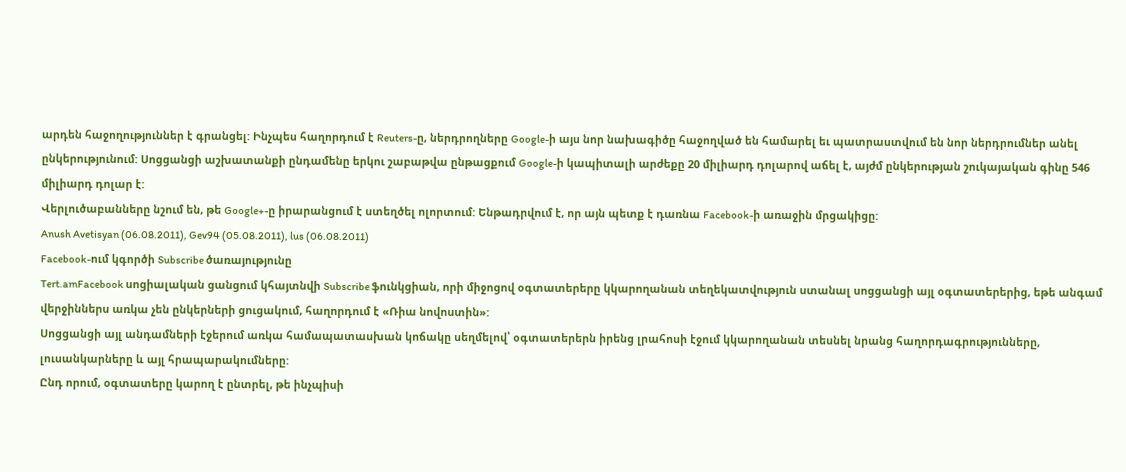արդեն հաջողություններ է գրանցել: Ինչպես հաղորդում է Reuters-ը, ներդրողները Google-ի այս նոր նախագիծը հաջողված են համարել եւ պատրաստվում են նոր ներդրումներ անել ընկերությունում: Սոցցանցի աշխատանքի ընդամենը երկու շաբաթվա ընթացքում Google-ի կապիտալի արժեքը 20 միլիարդ դոլարով աճել է, այժմ ընկերության շուկայական գինը 546 միլիարդ դոլար է:
Վերլուծաբանները նշում են, թե Google+-ը իրարանցում է ստեղծել ոլորտում: Ենթադրվում է, որ այն պետք է դառնա Facebook-ի առաջին մրցակիցը:
Anush Avetisyan (06.08.2011), Gev94 (05.08.2011), lus (06.08.2011)
Facebook-ում կգործի Subscribe ծառայությունը
Tert.amFacebook սոցիալական ցանցում կհայտնվի Subscribe ֆունկցիան, որի միջոցով օգտատերերը կկարողանան տեղեկատվություն ստանալ սոցցանցի այլ օգտատերերից, եթե անգամ վերջիններս առկա չեն ընկերների ցուցակում, հաղորդում է «Ռիա նովոստին»:
Սոցցանցի այլ անդամների էջերում առկա համապատասխան կոճակը սեղմելով՝ օգտատերերն իրենց լրահոսի էջում կկարողանան տեսնել նրանց հաղորդագրությունները, լուսանկարները և այլ հրապարակումները:
Ընդ որում, օգտատերը կարող է ընտրել, թե ինչպիսի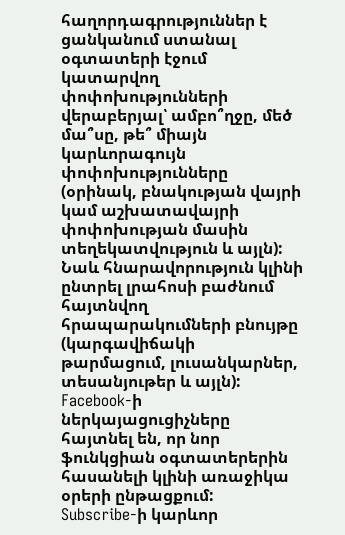հաղորդագրություններ է ցանկանում ստանալ օգտատերի էջում կատարվող փոփոխությունների վերաբերյալ՝ ամբո՞ղջը, մեծ մա՞սը, թե՞ միայն կարևորագույն փոփոխությունները (օրինակ, բնակության վայրի կամ աշխատավայրի փոփոխության մասին տեղեկատվություն և այլն): Նաև հնարավորություն կլինի ընտրել լրահոսի բաժնում հայտնվող հրապարակումների բնույթը (կարգավիճակի թարմացում, լուսանկարներ, տեսանյութեր և այլն):
Facebook-ի ներկայացուցիչները հայտնել են, որ նոր ֆունկցիան օգտատերերին հասանելի կլինի առաջիկա օրերի ընթացքում:
Subscribe-ի կարևոր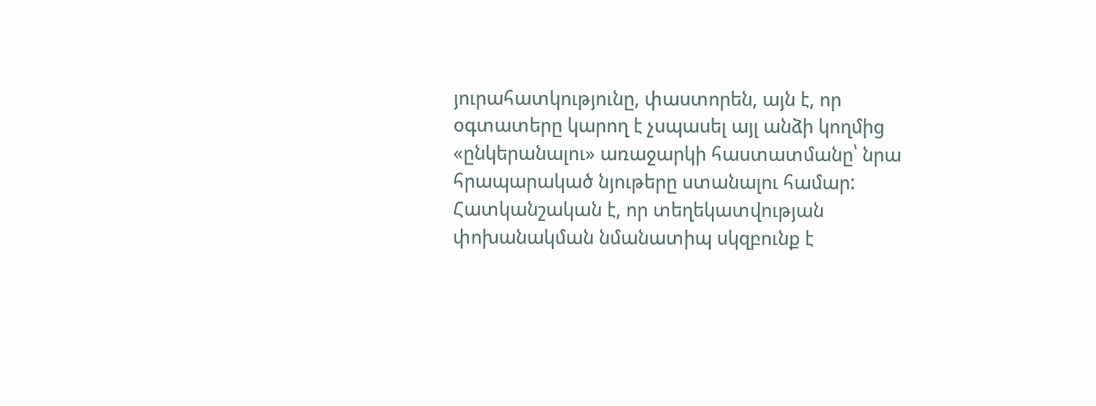յուրահատկությունը, փաստորեն, այն է, որ օգտատերը կարող է չսպասել այլ անձի կողմից «ընկերանալու» առաջարկի հաստատմանը՝ նրա հրապարակած նյութերը ստանալու համար:
Հատկանշական է, որ տեղեկատվության փոխանակման նմանատիպ սկզբունք է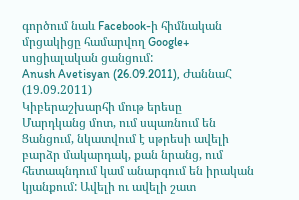գործում նաև Facebook-ի հիմնական մրցակիցը համարվող Google+ սոցիալական ցանցում:
Anush Avetisyan (26.09.2011), ԺաննաՀ (19.09.2011)
Կիբերաշխարհի մութ երեսը
Մարդկանց մոտ, ում սպառնում են Ցանցում, նկատվում է սթրեսի ավելի բարձր մակարդակ, քան նրանց, ում հետապնդում կամ անարգում են իրական կյանքում: Ավելի ու ավելի շատ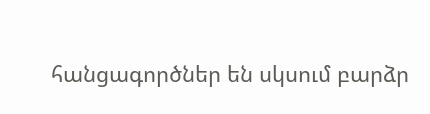հանցագործներ են սկսում բարձր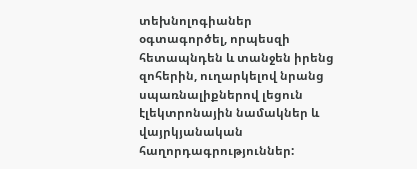տեխնոլոգիաներ օգտագործել, որպեսզի հետապնդեն և տանջեն իրենց զոհերին, ուղարկելով նրանց սպառնալիքներով լեցուն էլեկտրոնային նամակներ և վայրկյանական հաղորդագրություններ: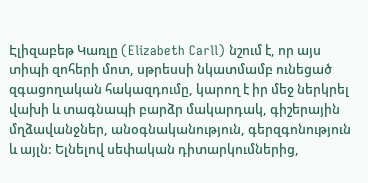Էլիզաբեթ Կառլը (Elizabeth Carll) նշում է, որ այս տիպի զոհերի մոտ, սթրեսսի նկատմամբ ունեցած զգացողական հակազդումը, կարող է իր մեջ ներկրել վախի և տագնապի բարձր մակարդակ, գիշերային մղձավանջներ, անօգնականություն, գերզգոնություն և այլն: Ելնելով սեփական դիտարկումներից,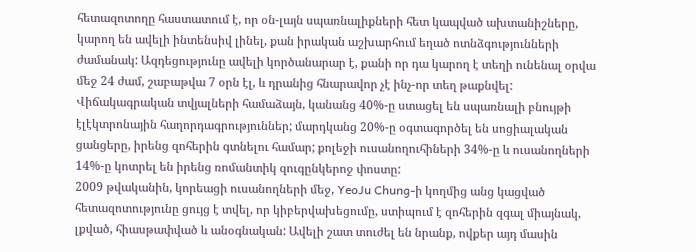հետազոտողը հաստատում է, որ օն-լայն սպառնալիքների հետ կապված ախտանիշները, կարող են ավելի ինտենսիվ լինել, քան իրական աշխարհում եղած ոտնձգությունների ժամանակ: Ազդեցությունը ավելի կործանարար է, քանի որ դա կարող է տեղի ունենալ օրվա մեջ 24 ժամ, շաբաթվա 7 օրն էլ, և դրանից հնարավոր չէ ինչ-որ տեղ թաքնվել:
Վիճակագրական տվյալների համաձայն, կանանց 40%-ը ստացել են սպառնալի բնույթի էլէկտրոնային հաղորդագրություններ; մարդկանց 20%-ը օգտագործել են սոցիալական ցանցերը, իրենց զոհերին գտնելու համար; քոլեջի ուսանողուհիների 34%-ը և ուսանողների 14%-ը կոտրել են իրենց ռոմանտիկ զուգընկերոջ փոստը:
2009 թվականին, կորեացի ուսանողների մեջ, YeoJu Chung-ի կողմից անց կացված հետազոտությունը ցույց է տվել, որ կիբերվախեցումը, ստիպում է զոհերին զգալ միայնակ, լքված, հիասթափված և անօգնական: Ավելի շատ տուժել են նրանք, ովքեր այդ մասին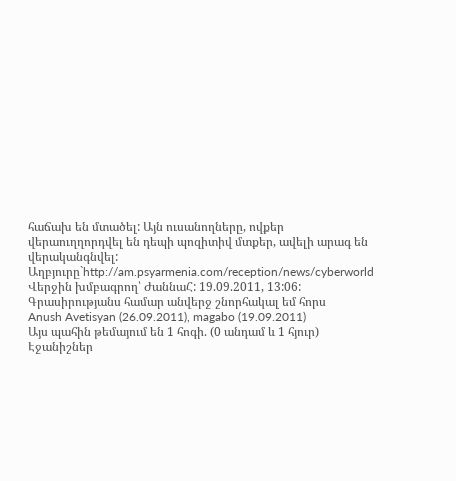հաճախ են մտածել: Այն ուսանողները, ովքեր վերաուղղորդվել են դեպի պոզիտիվ մտքեր, ավելի արագ են վերականգնվել:
Աղբյուրը`http://am.psyarmenia.com/reception/news/cyberworld
Վերջին խմբագրող՝ ԺաննաՀ: 19.09.2011, 13:06:
Գրասիրությանս համար անվերջ շնորհակալ եմ հորս
Anush Avetisyan (26.09.2011), magabo (19.09.2011)
Այս պահին թեմայում են 1 հոգի. (0 անդամ և 1 հյուր)
Էջանիշներ